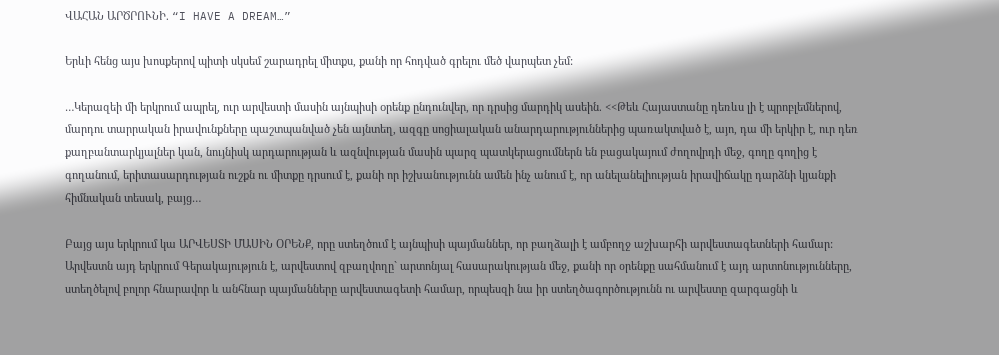ՎԱՀԱՆ ԱՐԾՐՈՒՆԻ. “I HAVE A DREAM…”

Երևի հենց այս խոսքերով պիտի սկսեմ շարադրել միտքս, քանի որ հոդված գրելու մեծ վարպետ չեմ:

…Կերազեի մի երկրում ապրել, ուր արվեստի մասին այնպիսի oրենք ընդունվեր, որ դրսից մարդիկ ասեին. <<Թեև Հայաստանը դեռևս լի է պրոբլեմներով, մարդու տարրական իրավունքները պաշտպանված չեն այնտեղ, ազգը սոցիալական անարդարություններից պառակտված է, այո, դա մի երկիր է, ուր դեռ քաղբանտարկյալներ կան, նույնիսկ արդարության և ազնվության մասին պարզ պատկերացումներն են բացակայում ժողովրդի մեջ, գողը գողից է գողանում, երիտասարդության ուշքն ու միտքը դրսում է, քանի որ իշխանությունն ամեն ինչ անում է, որ անելանելիության իրավիճակը դարձնի կյանքի հիմնական տեսակ, բայց…

Բայց այս երկրում կա ԱՐՎԵՍՏԻ ՄԱՍԻՆ ՕՐԵՆՔ, որը ստեղծում է այնպիսի պայմաններ, որ բաղձալի է ամբողջ աշխարհի արվեստագետների համար: Արվեստն այդ երկրում Գերակայություն է, արվեստով զբաղվողը` արտոնյալ հասարակության մեջ, քանի որ օրենքը սահմանում է այդ արտոնությունները, ստեղծելով բոլոր հնարավոր և անհնար պայմանները արվեստագետի համար, որպեսզի նա իր ստեղծագործությունն ու արվեստը զարգացնի և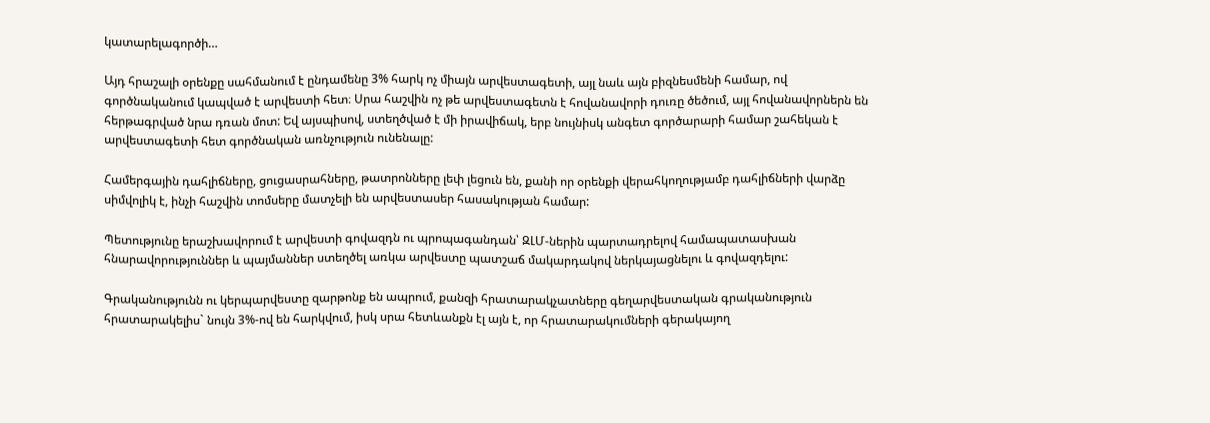կատարելագործի…

Այդ հրաշալի օրենքը սահմանում է ընդամենը 3% հարկ ոչ միայն արվեստագետի, այլ նաև այն բիզնեսմենի համար, ով գործնականում կապված է արվեստի հետ։ Սրա հաշվին ոչ թե արվեստագետն է հովանավորի դուռը ծեծում, այլ հովանավորներն են հերթագրված նրա դռան մոտ: Եվ այսպիսով, ստեղծված է մի իրավիճակ, երբ նույնիսկ անգետ գործարարի համար շահեկան է արվեստագետի հետ գործնական առնչություն ունենալը:

Համերգային դահլիճները, ցուցասրահները, թատրոնները լեփ լեցուն են, քանի որ օրենքի վերահկողությամբ դահլիճների վարձը սիմվոլիկ է, ինչի հաշվին տոմսերը մատչելի են արվեստասեր հասակության համար:

Պետությունը երաշխավորում է արվեստի գովազդն ու պրոպագանդան՝ ԶԼՄ-ներին պարտադրելով համապատասխան հնարավորություններ և պայմաններ ստեղծել առկա արվեստը պատշաճ մակարդակով ներկայացնելու և գովազդելու:

Գրականությունն ու կերպարվեստը զարթոնք են ապրում, քանզի հրատարակչատները գեղարվեստական գրականություն հրատարակելիս` նույն 3%-ով են հարկվում, իսկ սրա հետևանքն էլ այն է, որ հրատարակումների գերակայող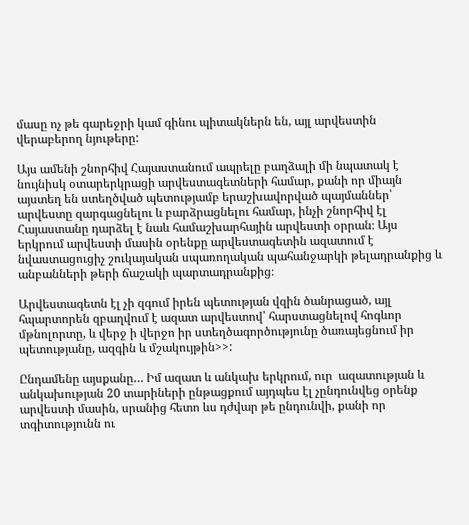մասը ոչ թե գարեջրի կամ գինու պիտակներն են, այլ արվեստին վերաբերող նյութերը:

Այս ամենի շնորհիվ Հայաստանում ապրելը բաղձալի մի նպատակ է նույնիսկ օտարերկրացի արվեստագետների համար, քանի որ միայն այստեղ են ստեղծված պետությամբ երաշխավորված պայմաններ՝ արվեստը զարգացնելու և բարձրացնելու համար, ինչի շնորհիվ էլ Հայաստանը դարձել է նաև համաշխարհային արվեստի օրրան։ Այս երկրում արվեստի մասին օրենքը արվեստագետին ազատում է նվաստացուցիչ շուկայական սպառողական պահանջարկի թելադրանքից և անբանների թերի ճաշակի պարտադրանքից։

Արվեստագետն էլ չի զգում իրեն պետության վզին ծանրացած, այլ հպարտորեն զբաղվում է ազատ արվեստով՝ հարստացնելով հոգևոր մթնոլորտը, և վերջ ի վերջո իր ստեղծագործությունը ծառայեցնում իր պետությանը, ազգին և մշակույթին>>:

Ընդամենը այսքանը… Իմ ազատ և անկախ երկրում, ուր  ազատության և անկախության 20 տարիների ընթացքում այդպես էլ չընդունվեց օրենք արվեստի մասին, սրանից հետո ևս դժվար թե ընդունվի, քանի որ տգիտությունն ու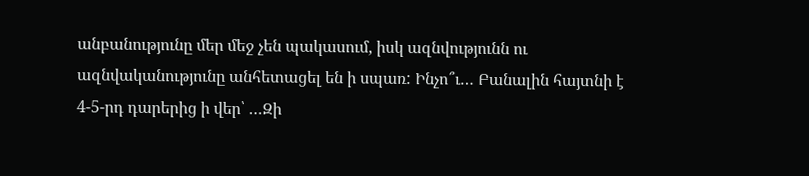անբանությունը մեր մեջ չեն պակասում, իսկ ազնվությունն ու ազնվականությունը անհետացել են ի սպառ: Ինչո՞ւ… Բանալին հայտնի է 4-5-րդ դարերից ի վեր՝ …Զի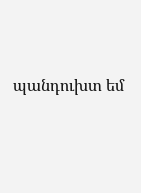պանդուխտ եմ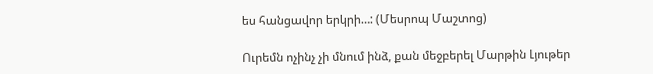ես հանցավոր երկրի…: (Մեսրոպ Մաշտոց)

Ուրեմն ոչինչ չի մնում ինձ, քան մեջբերել Մարթին Լյութեր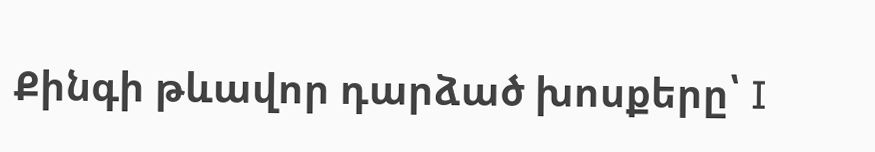Քինգի թևավոր դարձած խոսքերը՝ I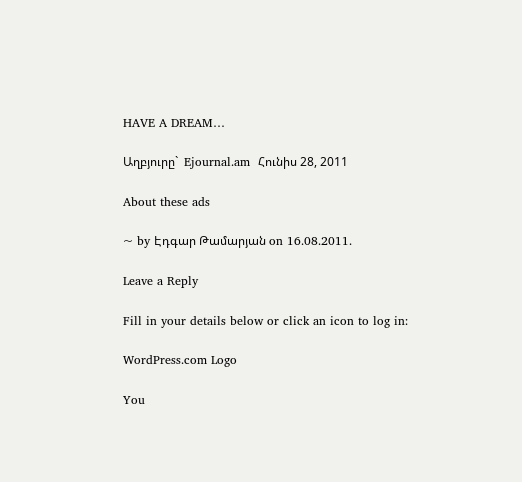HAVE A DREAM…

Աղբյուրը`  Ejournal.am  Հունիս 28, 2011

About these ads

~ by Էդգար Թամարյան on 16.08.2011.

Leave a Reply

Fill in your details below or click an icon to log in:

WordPress.com Logo

You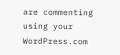are commenting using your WordPress.com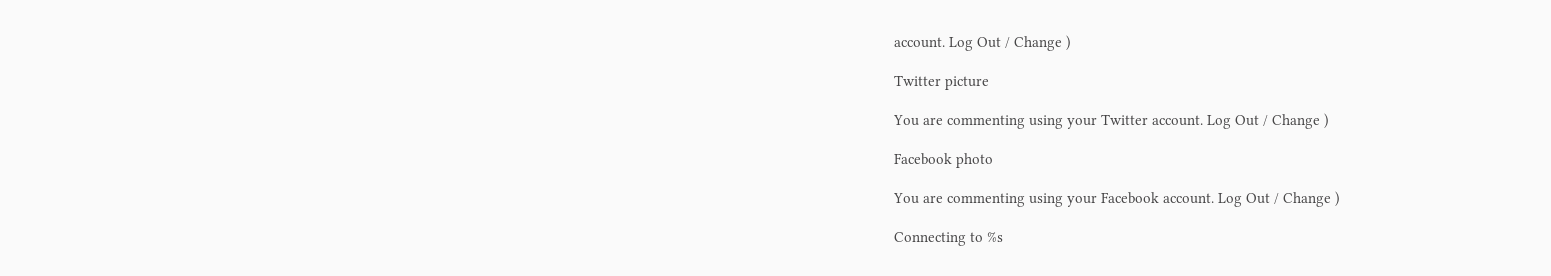account. Log Out / Change )

Twitter picture

You are commenting using your Twitter account. Log Out / Change )

Facebook photo

You are commenting using your Facebook account. Log Out / Change )

Connecting to %s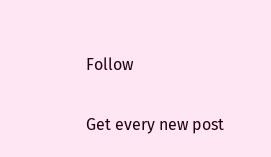Follow

Get every new post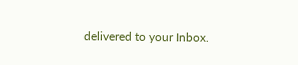delivered to your Inbox.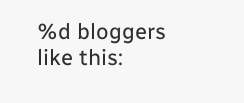%d bloggers like this: